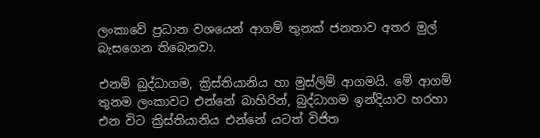ලංකාවේ ප්‍රධාන වශයෙන් ආගම් තුනක් ජනතාව අතර මුල් බැසගෙන තිබෙනවා.

එනම් බුද්ධාගම, ක්‍රිස්තියානිය හා මුස්ලිම් ආගමයි. මේ ආගම් තුනම ලංකාවට එන්නේ බාහිරින්, බුද්ධාගම ඉන්දියාව හරහා එන විට ක්‍රිස්තියානිය එන්නේ යටත් විජිත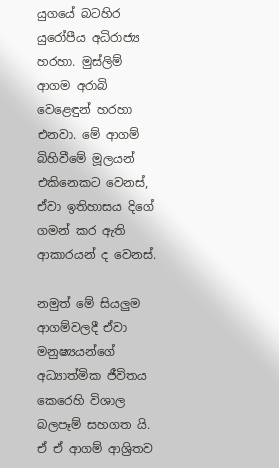යුගයේ බටහිර යුරෝපීය අධිරාජ්‍ය හරහා. මුස්ලිම් ආගම අරාබි වෙළෙඳුන් හරහා එනවා. මේ ආගම් බිහිවීමේ මූලයන් එකිනෙකට වෙනස්, ඒවා ඉතිහාසය දිගේ ගමන් කර ඇති ආකාරයන් ද වෙනස්.

නමුත් මේ සියලුම ආගම්වලදී ඒවා මනුෂ්‍යයන්ගේ අධ්‍යාත්මික ජීවිතය කෙරෙහි විශාල බලපෑම් සහගත යි. ඒ ඒ ආගම් ආශ්‍රිතව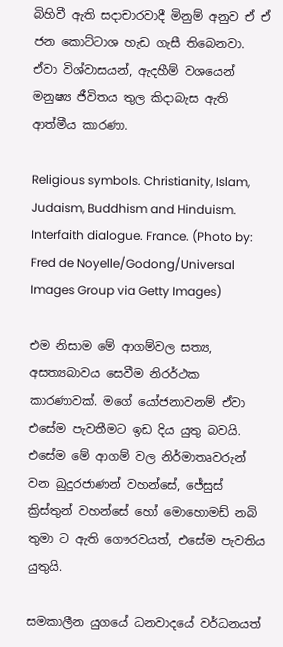බිහිවී ඇති සදාචාරවාදී මිනුම් අනුව ඒ ඒ ජන කොට්ටාශ හැඩ ගැසී තිබෙනවා. ඒවා විශ්වාසයන්, ඇදහීම් වශයෙන් මනුෂ්‍ය ජීවිතය තුල කිදාබැස ඇති ආත්මීය කාරණා.

Religious symbols. Christianity, Islam, Judaism, Buddhism and Hinduism. Interfaith dialogue. France. (Photo by: Fred de Noyelle/Godong/Universal Images Group via Getty Images)

එම නිසාම මේ ආගම්වල සත්‍ය, අසත්‍යබාවය සෙවීම නිරර්ථක කාරණාවක්. මගේ යෝජනාවනම් ඒවා එසේම පැවතීමට ඉඩ දිය යුතු බවයි. එසේම මේ ආගම් වල නිර්මාතෘවරුන් වන බුදුරජාණන් වහන්සේ, ජේසුස් ක්‍රිස්තුන් වහන්සේ හෝ මොහොමඩ් නබි තුමා ට ඇති ගෞරවයත්, එසේම පැවතිය යුතුයි.

සමකාලීන යුගයේ ධනවාදයේ වර්ධනයත්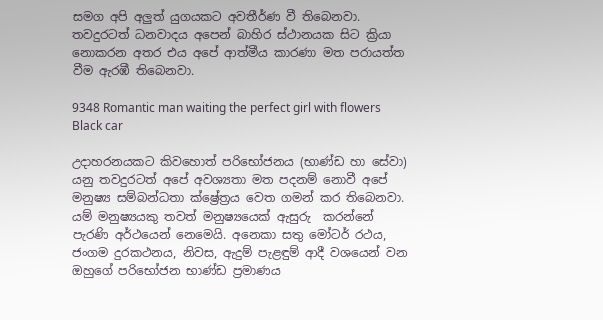සමග අපි අලුත් යුගයකට අවතීර්ණ වී තිබෙනවා. තවදුරටත් ධනවාදය අපෙන් බාහිර ස්ථානයක සිට ක්‍රියා නොකරන අතර එය අපේ ආත්මීය කාරණා මත පරායත්ත වීම ඇරඹී තිබෙනවා.

9348 Romantic man waiting the perfect girl with flowers Black car

උදාහරනයකට කිවහොත් පරිභෝජනය (භාණ්ඩ හා සේවා) යනු තවදුරටත් අපේ අවශ්‍යතා මත පදනම් නොවී අපේ මනුෂ්‍ය සම්බන්ධතා ක්ෂ්‍රේත්‍රය වෙත ගමන් කර තිබෙනවා. යම් මනුෂ්‍යයකු තවත් මනුෂ්‍යයෙක් ඇසුරු  කරන්නේ පැරණි අර්ථයෙන් නෙමෙයි. අනෙකා සතු මෝටර් රථය, ජංගම දුරකථනය, නිවස, ඇදුම් පැළඳුම් ආදී වශයෙන් වන ඔහුගේ පරිභෝජන භාණ්ඩ ප්‍රමාණය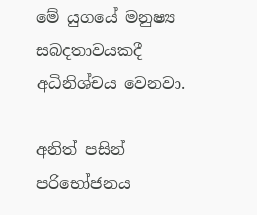මේ යුගයේ මනුෂ්‍ය සබදතාවයකදී අධිනිශ්චය වෙනවා.

අනිත් පසින් පරිභෝජනය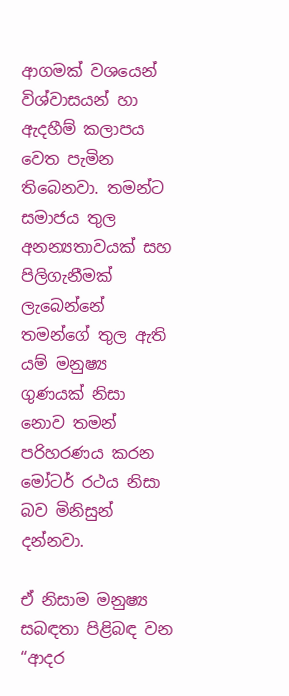ආගමක් වශයෙන් විශ්වාසයන් හා ඇදහීම් කලාපය වෙත පැමින තිබෙනවා. තමන්ට සමාජය තුල අනන්‍යතාවයක් සහ පිලිගැනීමක් ලැබෙන්නේ තමන්ගේ තුල ඇති යම් මනුෂ්‍ය ගුණයක් නිසා නොව තමන් පරිහරණය කරන මෝටර් රථය නිසා බව මිනිසුන් දන්නවා.

ඒ නිසාම මනුෂ්‍ය සබඳතා පිළිබඳ වන “ආදර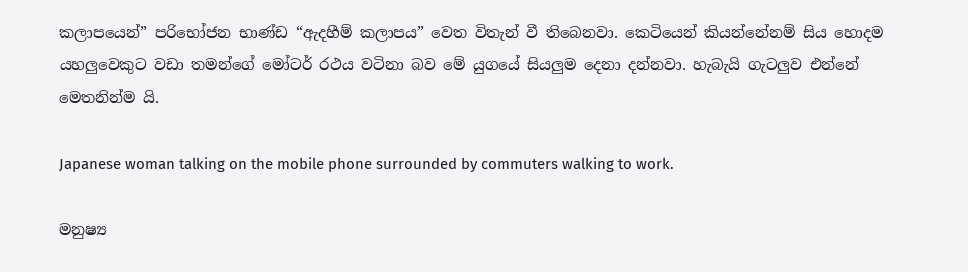කලාපයෙන්” පරිභෝජන භාණ්ඩ “ඇදහීම් කලාපය” වෙත විතැන් වී තිබෙනවා. කෙටියෙන් කියන්නේනම් සිය හොදම යහලුවෙකුට වඩා තමන්ගේ මෝටර් රථය වටිනා බව මේ යුගයේ සියලුම දෙනා දන්නවා. හැබැයි ගැටලුව එන්නේ මෙතනින්ම යි.

Japanese woman talking on the mobile phone surrounded by commuters walking to work.

මනුෂ්‍ය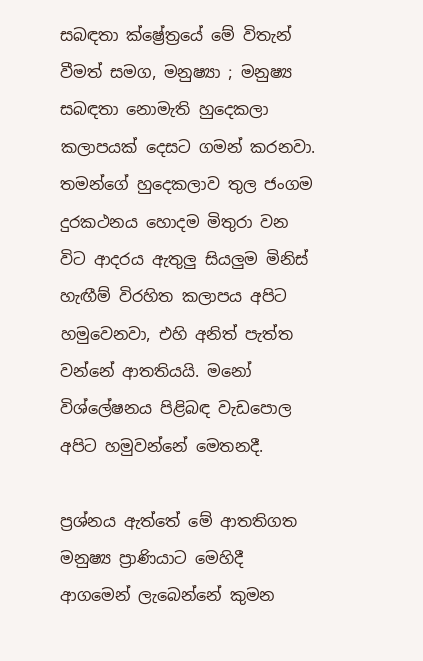සබඳතා ක්ෂ්‍රේත්‍රයේ මේ විතැන් වීමත් සමග, මනුෂ්‍යා ; මනුෂ්‍ය සබඳතා නොමැති හුදෙකලා කලාපයක් දෙසට ගමන් කරනවා. තමන්ගේ හුදෙකලාව තුල ජංගම දුරකථනය හොදම මිතුරා වන විට ආදරය ඇතුලු සියලුම මිනිස් හැඟීම් විරහිත කලාපය අපිට හමුවෙනවා, එහි අනිත් පැත්ත වන්නේ ආතතියයි. මනෝ විශ්ලේෂනය පිළිබඳ වැඩපොල අපිට හමුවන්නේ මෙතනදී.

ප්‍රශ්නය ඇත්තේ මේ ආතතිගත මනුෂ්‍ය ප්‍රාණියාට මෙහිදී ආගමෙන් ලැබෙන්නේ කුමන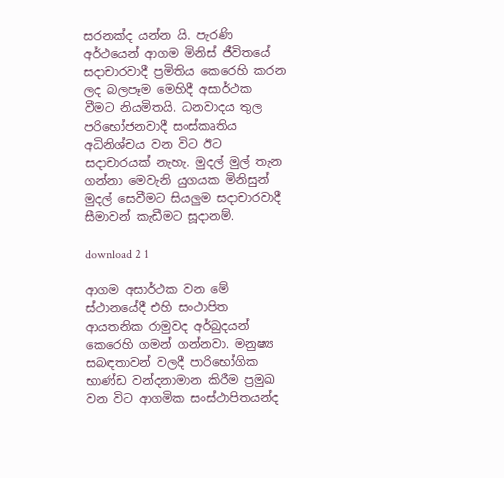සරනක්ද යන්න යි. පැරණි අර්ථයෙන් ආගම මිනිස් ජීවිතයේ සදාචාරවාදී ප්‍රමිතිය කෙරෙහි කරන ලද බලපෑම මෙහිදී අසාර්ථක වීමට නියමිතයි. ධනවාදය තුල පරිභෝජනවාදී සංස්කෘතිය අධිනිශ්චය වන විට ඊට සදාචාරයක් නැහැ. මුදල් මුල් තැන ගන්නා මෙවැනි යුගයක මිනිසුන් මුදල් සෙවීමට සියලුම සදාචාරවාදී සීමාවන් කැඩීමට සූදානම්.

download 2 1

ආගම අසාර්ථක වන මේ ස්ථානයේදී එහි සංථාපිත ආයතනික රාමුවද අර්බුදයන් කෙරෙහි ගමන් ගන්නවා. මනුෂ්‍ය සබඳතාවන් වලදී පාරිභෝගික භාණ්ඩ වන්දනාමාන කිරීම ප්‍රමුඛ වන විට ආගමික සංස්ථාපිතයන්ද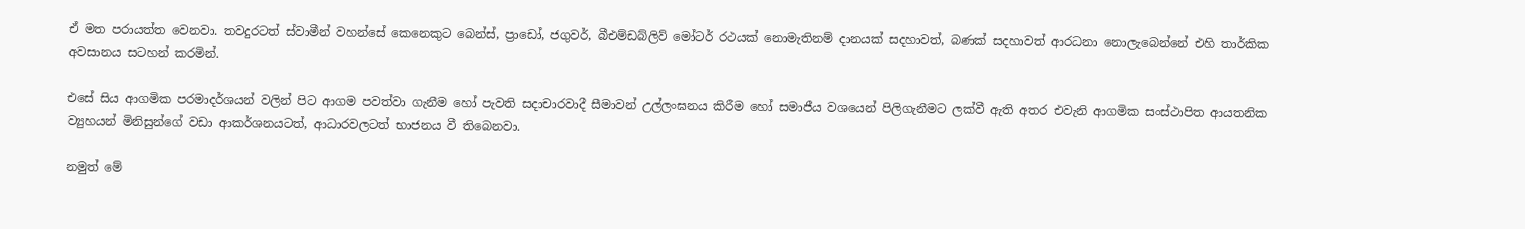ඒ මත පරායත්ත වෙනවා. තවදුරටත් ස්වාමීන් වහන්සේ කෙනෙකුට බෙන්ස්, ප්‍රාඩෝ, ජගුවර්, බීඑම්ඩබ්ලිව් මෝටර් රථයක් නොමැතිනම් දානයක් සදහාවත්, බණක් සදහාවත් ආරධනා නොලැබෙන්නේ එහි තාර්කික අවසානය සටහන් කරමින්.

එසේ සිය ආගමික පරමාදර්ශයන් වලින් පිට ආගම පවත්වා ගැනීම හෝ පැවති සදාචාරවාදී සීමාවන් උල්ලංඝනය කිරීම හෝ සමාජීය වශයෙන් පිලිගැනීමට ලක්වී ඇති අතර එවැනි ආගමික සංස්ථාපිත ආයතනික ව්‍යුහයන් මිනිසුන්ගේ වඩා ආකර්ශනයටත්, ආධාරවලටත් භාජනය වී තිබෙනවා.

නමුත් මේ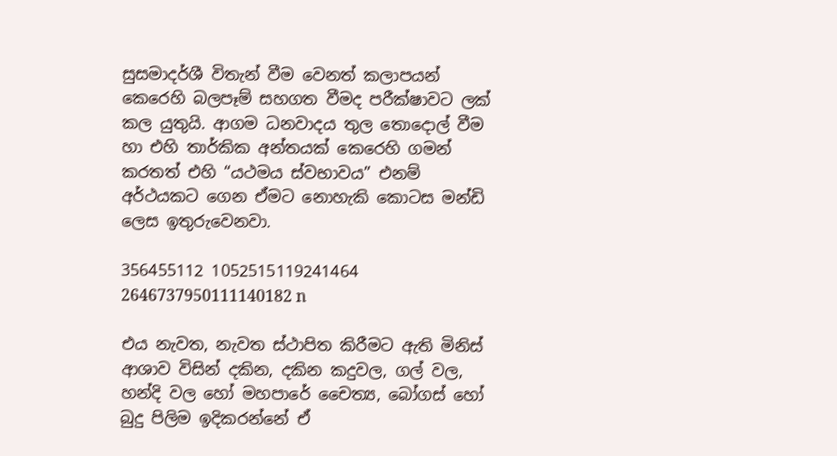සුසමාදර්ශී විතැන් වීම වෙනත් කලාපයන් කෙරෙහි බලපෑම් සහගත වීමද පරීක්ෂාවට ලක් කල යුතුයි. ආගම ධනවාදය තුල තොදොල් වීම හා එහි තාර්කික අන්තයක් කෙරෙහි ගමන් කරතත් එහි “යථමය ස්වභාවය” එනම් අර්ථයකට ගෙන ඒමට නොහැකි කොටස මන්ඩි ලෙස ඉතුරුවෙනවා.

356455112 1052515119241464 2646737950111140182 n

එය නැවත, නැවත ස්ථාපිත කිරීමට ඇති මිනිස් ආශාව විසින් දකින, දකින කදුවල, ගල් වල, හන්දි වල හෝ මහපාරේ චෛත්‍ය, බෝගස් හෝ  බුදු පිලිම ඉදිකරන්නේ ඒ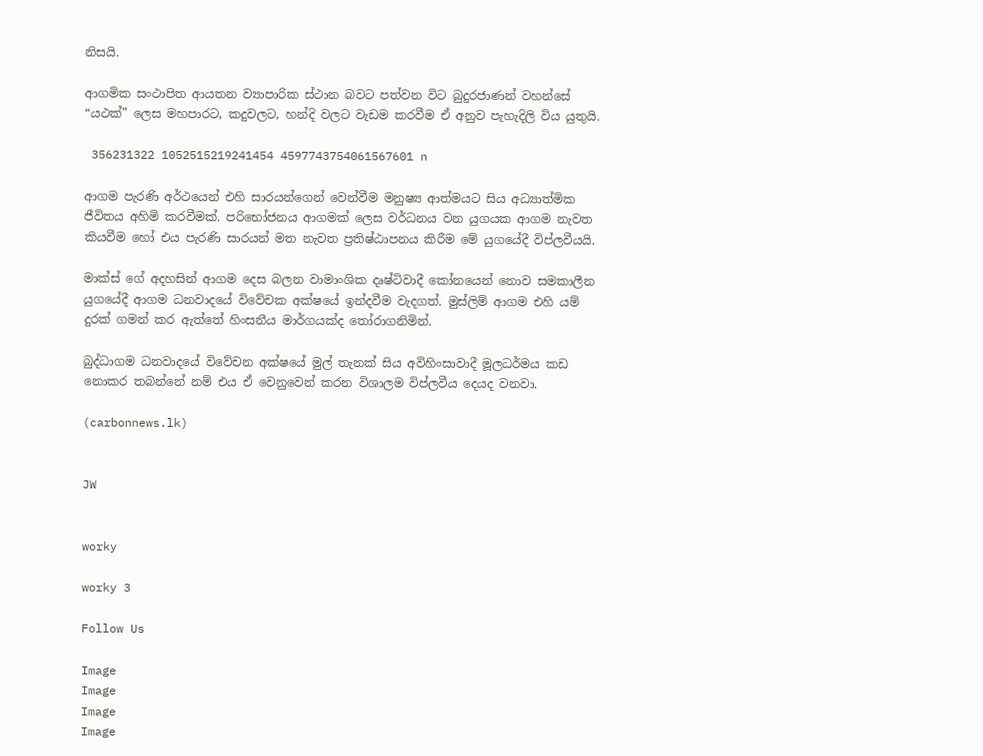නිසයි.

ආගමික සංථාපිත ආයතන ව්‍යාපාරික ස්ථාන බවට පත්වන විට බුදුරජාණන් වහන්සේ “යථක්” ලෙස මහපාරට, කදුවලට, හන්දි වලට වැඩම කරවීම ඒ අනුව පැහැදිලි විය යුතුයි.

 356231322 1052515219241454 4597743754061567601 n

ආගම පැරණි අර්ථයෙන් එහි සාරයන්ගෙන් වෙන්වීම මනුෂ්‍ය ආත්මයට සිය අධ්‍යාත්මික ජීවිතය අහිමි කරවීමක්. පරිභෝජනය ආගමක් ලෙස වර්ධනය වන යුගයක ආගම නැවත කියවීම හෝ එය පැරණි සාරයන් මත නැවත ප්‍රතිෂ්ඨාපනය කිරීම මේ යුගයේදී විප්ලවීයයි.

මාක්ස් ගේ අදහසින් ආගම දෙස බලන වාමාංශික දෘෂ්ටිවාදී කෝනයෙන් නොව සමකාලීන යුගයේදී ආගම ධනවාදයේ විවේචක අක්ෂයේ ඉන්දවීම වැදගත්. මුස්ලිම් ආගම එහි යම් දුරක් ගමන් කර ඇත්තේ හිංසනීය මාර්ගයක්ද තෝරාගනිමින්.

බුද්ධාගම ධනවාදයේ විවේචන අක්ෂයේ මුල් තැනක් සිය අවිහිංසාවාදී මූලධර්මය කඩ නොකර තබන්නේ නම් එය ඒ වෙනුවෙන් කරන විශාලම විප්ලවීය දෙයද වනවා.

(carbonnews.lk)


JW


worky

worky 3

Follow Us

Image
Image
Image
Image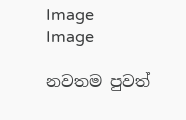Image
Image

නවතම පුවත්